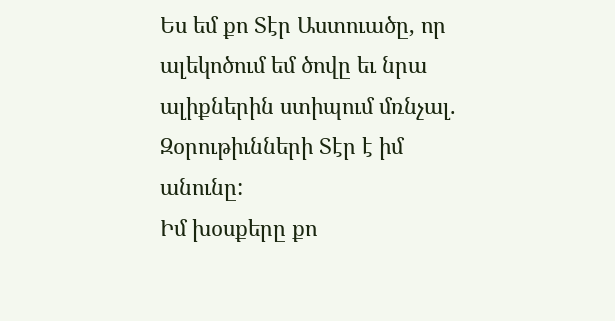Ես եմ քո Տէր Աստուածը, որ ալեկոծում եմ ծովը եւ նրա ալիքներին ստիպում մռնչալ. Զօրութիւնների Տէր է իմ անունը:
Իմ խօսքերը քո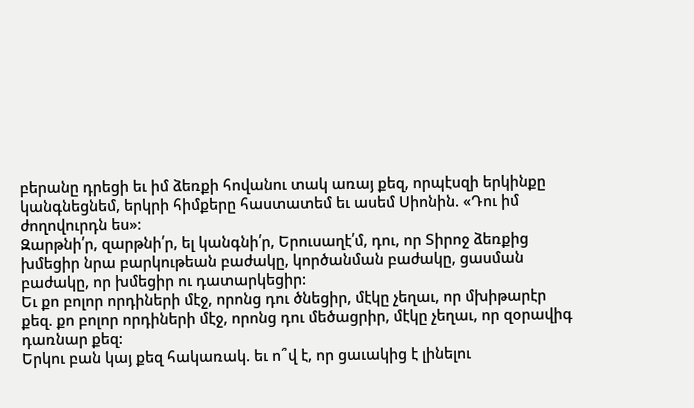բերանը դրեցի եւ իմ ձեռքի հովանու տակ առայ քեզ, որպէսզի երկինքը կանգնեցնեմ, երկրի հիմքերը հաստատեմ եւ ասեմ Սիոնին. «Դու իմ ժողովուրդն ես»:
Զարթնի՛ր, զարթնի՛ր, ել կանգնի՛ր, Երուսաղէ՛մ, դու, որ Տիրոջ ձեռքից խմեցիր նրա բարկութեան բաժակը, կործանման բաժակը, ցասման բաժակը, որ խմեցիր ու դատարկեցիր:
Եւ քո բոլոր որդիների մէջ, որոնց դու ծնեցիր, մէկը չեղաւ, որ մխիթարէր քեզ. քո բոլոր որդիների մէջ, որոնց դու մեծացրիր, մէկը չեղաւ, որ զօրավիգ դառնար քեզ:
Երկու բան կայ քեզ հակառակ. եւ ո՞վ է, որ ցաւակից է լինելու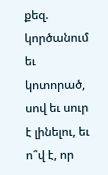քեզ. կործանում եւ կոտորած, սով եւ սուր է լինելու, եւ ո՞վ է, որ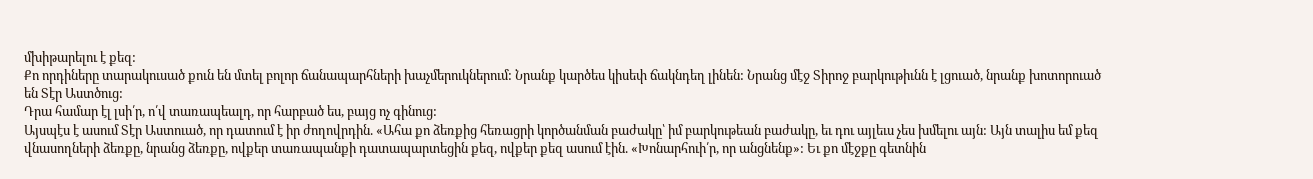մխիթարելու է քեզ:
Քո որդիները տարակուսած քուն են մտել բոլոր ճանապարհների խաչմերուկներում: Նրանք կարծես կիսեփ ճակնդեղ լինեն: Նրանց մէջ Տիրոջ բարկութիւնն է լցուած, նրանք խոտորուած են Տէր Աստծուց:
Դրա համար էլ լսի՛ր, ո՛վ տառապեալդ, որ հարբած ես, բայց ոչ գինուց:
Այսպէս է ասում Տէր Աստուած, որ դատում է իր ժողովրդին. «Ահա քո ձեռքից հեռացրի կործանման բաժակը՝ իմ բարկութեան բաժակը, եւ դու այլեւս չես խմելու այն: Այն տալիս եմ քեզ վնասողների ձեռքը, նրանց ձեռքը, ովքեր տառապանքի դատապարտեցին քեզ, ովքեր քեզ ասում էին. «Խոնարհուի՛ր, որ անցնենք»: Եւ քո մէջքը գետնին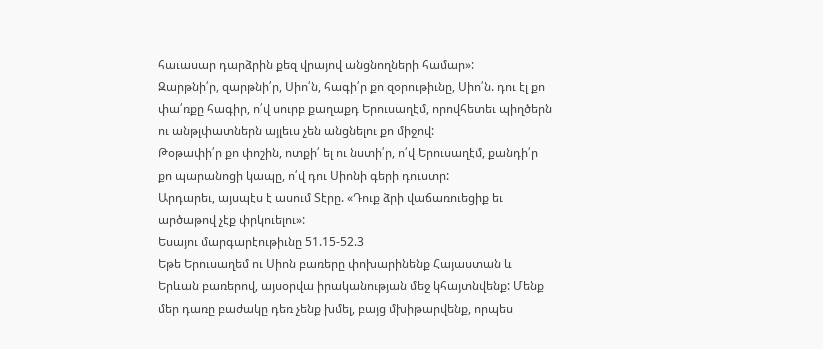հաւասար դարձրին քեզ վրայով անցնողների համար»:
Զարթնի՛ր, զարթնի՛ր, Սիո՛ն, հագի՛ր քո զօրութիւնը, Սիո՛ն. դու էլ քո փա՛ռքը հագիր, ո՛վ սուրբ քաղաքդ Երուսաղէմ, որովհետեւ պիղծերն ու անթլփատներն այլեւս չեն անցնելու քո միջով:
Թօթափի՛ր քո փոշին, ոտքի՛ ել ու նստի՛ր, ո՛վ Երուսաղէմ, քանդի՛ր քո պարանոցի կապը, ո՛վ դու Սիոնի գերի դուստր:
Արդարեւ, այսպէս է ասում Տէրը. «Դուք ձրի վաճառուեցիք եւ արծաթով չէք փրկուելու»:
Եսայու մարգարէութիւնը 51.15-52.3
Եթե Երուսաղեմ ու Սիոն բառերը փոխարինենք Հայաստան և Երևան բառերով, այսօրվա իրականության մեջ կհայտնվենք: Մենք մեր դառը բաժակը դեռ չենք խմել, բայց մխիթարվենք, որպես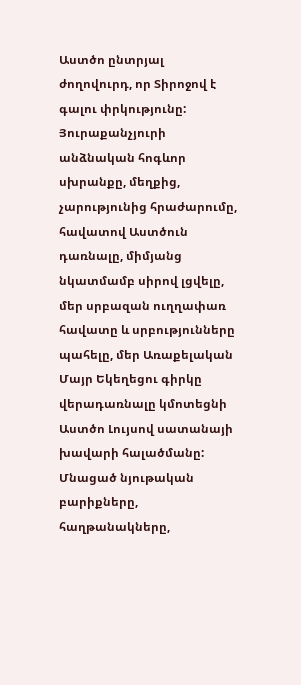Աստծո ընտրյալ ժողովուրդ, որ Տիրոջով է գալու փրկությունը: Յուրաքանչյուրի անձնական հոգևոր սխրանքը, մեղքից, չարությունից հրաժարումը, հավատով Աստծուն դառնալը, միմյանց նկատմամբ սիրով լցվելը, մեր սրբազան ուղղափառ հավատը և սրբությունները պահելը, մեր Առաքելական Մայր Եկեղեցու գիրկը վերադառնալը կմոտեցնի Աստծո Լույսով սատանայի խավարի հալածմանը: Մնացած նյութական բարիքները, հաղթանակները,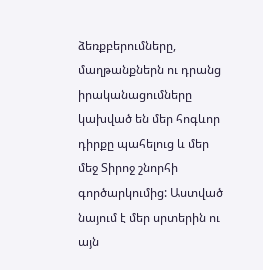ձեռքբերումները, մաղթանքներն ու դրանց իրականացումները կախված են մեր հոգևոր դիրքը պահելուց և մեր մեջ Տիրոջ շնորհի գործարկումից: Աստված նայում է մեր սրտերին ու այն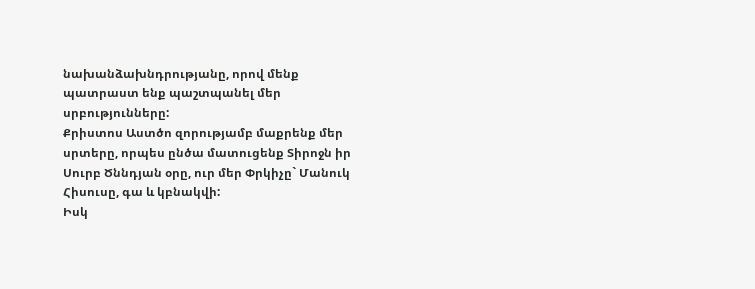նախանձախնդրությանը, որով մենք պատրաստ ենք պաշտպանել մեր սրբությունները:
Քրիստոս Աստծո զորությամբ մաքրենք մեր սրտերը, որպես ընծա մատուցենք Տիրոջն իր Սուրբ Ծննդյան օրը, ուր մեր Փրկիչը` Մանուկ Հիսուսը, գա և կբնակվի:
Իսկ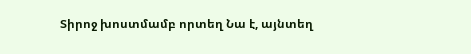Տիրոջ խոստմամբ որտեղ Նա է, այնտեղ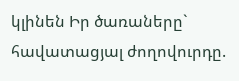կլինեն Իր ծառաները` հավատացյալ ժողովուրդը.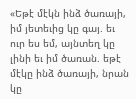«Եթէ մէկն ինձ ծառայի, իմ յետեւից կը գայ. եւ ուր ես եմ, այնտեղ կը լինի եւ իմ ծառան. եթէ մէկը ինձ ծառայի, նրան կը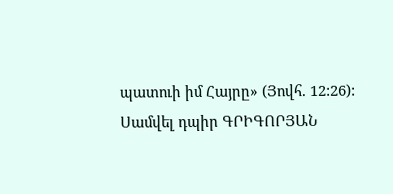պատուի իմ Հայրը» (Յովհ. 12:26):
Սամվել դպիր ԳՐԻԳՈՐՅԱՆ